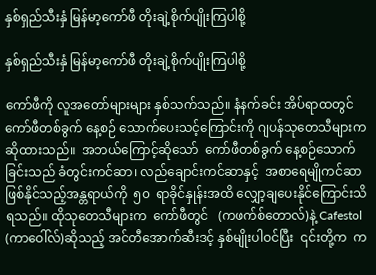နှစ်ရှည်သီးနှံ မြန်မာ့ကော်ဖီ တိုးချဲ့စိုက်ပျိုးကြပါစို့

နှစ်ရှည်သီးနှံ မြန်မာ့ကော်ဖီ တိုးချဲ့စိုက်ပျိုးကြပါစို့

ကော်ဖီကို လူအတော်များများ နှစ်သက်သည်။ နံနက်ခင်း အိပ်ရာထတွင် ကော်ဖီတစ်ခွက် နေ့စဉ် သောက်ပေးသင့်ကြောင်းကို ဂျပန်သုတေသီများက ဆိုထားသည်။  အဘယ်ကြောင့်ဆိုသော်  ကော်ဖီတစ်ခွက် နေ့စဉ်သောက်ခြင်းသည် ခံတွင်းကင်ဆာ၊ လည်ချောင်းကင်ဆာနှင့်  အစာရေမျိုကင်ဆာ ဖြစ်နိုင်သည့်အန္တရာယ်ကို  ၅၀  ရာခိုင်နှုန်းအထိ လျှော့ချပေးနိုင်ကြောင်းသိရသည်။ ထိုသုတေသီများက  ကော်ဖီတွင်   (ကဖက်စ်တောလ်)နဲ့ Cafestol  (ကာဝေါ်လ်)ဆိုသည့် အင်တီအောက်ဆီးဒင့် နှစ်မျိုးပါဝင်ပြီး  ၎င်းတို့က  က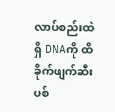လာပ်စည်းထဲရှိ DNAကို ထိခိုက်ဖျက်ဆီး ပစ်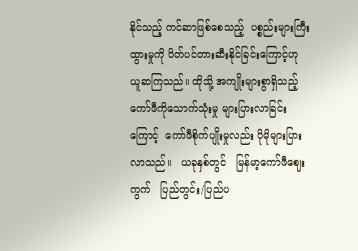နိုင်သည့် ကင်ဆာဖြစ်စေသည့်  ပစ္စည်းများကြီးထွားမှုကို ပိတ်ပင်တားဆီးနိုင်ခြင်းကြောင့်ဟု  ယူဆကြသည်။ ထိုသို့ အကျိုးများစွာရှိသည့်  ကော်ဖီကိုသောက်သုံးမှု များပြားလာခြင်းကြောင့်  ကော်ဖီစိုက်ပျိုးမှုလည်း ပိုမိုများပြားလာသည်။   ယခုနှစ်တွင်   မြန်မာ့ကော်ဖီဈေးကွက်   ပြည်တွင်း/ပြည်ပ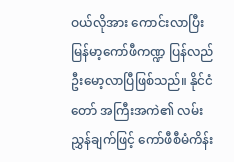ဝယ်လိုအား ကောင်းလာပြီး မြန်မာ့ကော်ဖီကဏ္ဍ ပြန်လည် ဦးမော့လာပြီဖြစ်သည်။ နိုင်ငံတော် အကြီးအကဲ၏ လမ်းညွှန်ချက်ဖြင့် ကော်ဖီစီမံကိန်း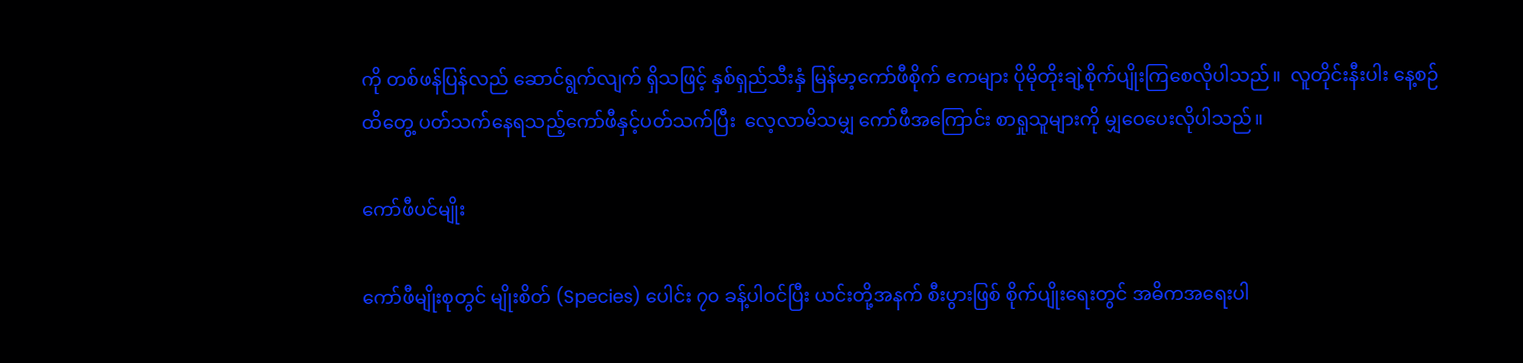ကို တစ်ဖန်ပြန်လည် ဆောင်ရွက်လျက် ရှိသဖြင့် နှစ်ရှည်သီးနှံ မြန်မာ့ကော်ဖီစိုက် ဧကများ ပိုမိုတိုးချဲ့စိုက်ပျိုးကြစေလိုပါသည်။  လူတိုင်းနီးပါး နေ့စဉ်ထိတွေ့ ပတ်သက်နေရသည့်ကော်ဖီနှင့်ပတ်သက်ပြီး  လေ့လာမိသမျှ ကော်ဖီအကြောင်း စာရှုသူများကို မျှဝေပေးလိုပါသည်။

ကော်ဖီပင်မျိုး

ကော်ဖီမျိုးစုတွင် မျိုးစိတ် (Species) ပေါင်း ၇၀ ခန့်ပါဝင်ပြီး ယင်းတို့အနက် စီးပွားဖြစ် စိုက်ပျိုးရေးတွင် အဓိကအရေးပါ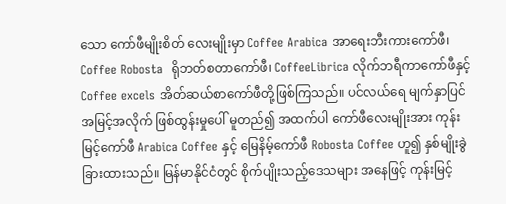သော ကော်ဖီမျိုးစိတ် လေးမျိုးမှာ Coffee Arabica အာရေးဘီးကားကော်ဖီ၊  Coffee Robosta  ရိုဘတ်စတာကော်ဖီ၊ CoffeeLibrica လိုက်ဘရီကာကော်ဖီနှင့် Coffee excels အိတ်ဆယ်စာကော်ဖီတို့ဖြစ်ကြသည်။ ပင်လယ်ရေ မျက်နှာပြင် အမြင့်အလိုက် ဖြစ်ထွန်းမှုပေါ် မူတည်၍ အထက်ပါ ကော်ဖီလေးမျိုးအား ကုန်းမြင့်ကော်ဖီ Arabica Coffee နှင့် မြေနိမ့်ကော်ဖီ Robosta Coffee ဟူ၍ နှစ်မျိုးခွဲခြားထားသည်။ မြန်မာနိုင်ငံတွင် စိုက်ပျိုးသည့်ဒေသများ အနေဖြင့် ကုန်းမြင့်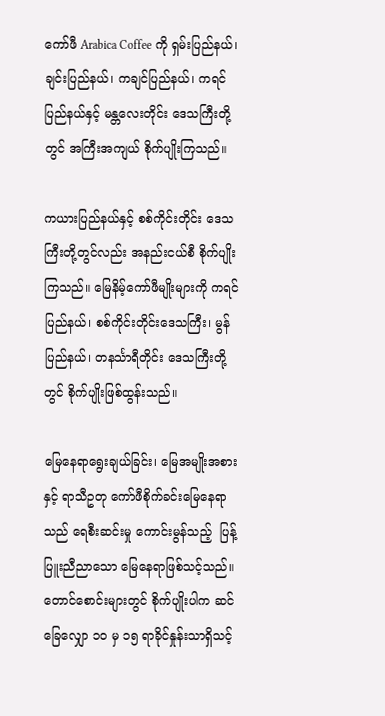ကော်ဖီ Arabica Coffee ကို ရှမ်းပြည်နယ်၊ ချင်းပြည်နယ်၊ ကချင်ပြည်နယ်၊ ကရင်ပြည်နယ်နှင့် မန္တလေးတိုင်း ဒေသကြီးတို့တွင် အကြီးအကျယ် စိုက်ပျိုးကြသည်။

ကယားပြည်နယ်နှင့် စစ်ကိုင်းတိုင်း ဒေသကြီးတို့တွင်လည်း အနည်းငယ်စီ စိုက်ပျိုးကြသည်။ မြေနိမ့်ကော်ဖီမျိုးများကို ကရင်ပြည်နယ်၊ စစ်ကိုင်းတိုင်းဒေသကြီး၊ မွန်ပြည်နယ်၊ တနင်္သာရီတိုင်း ဒေသကြီးတို့တွင် စိုက်ပျိုးဖြစ်ထွန်းသည်။

မြေနေရာရွေးချယ်ခြင်း၊ မြေအမျိုးအစားနှင့် ရာသီဥတု ကော်ဖီစိုက်ခင်းမြေနေရာသည် ရေစီးဆင်းမှု ကောင်းမွန်သည့်  ပြန့်ပြူးညီညာသော မြေနေရာဖြစ်သင့်သည်။ တောင်စောင်းများတွင် စိုက်ပျိုးပါက ဆင်ခြေလျှော ၁၀ မှ ၁၅ ရာခိုင်နှုန်းသာရှိသင့်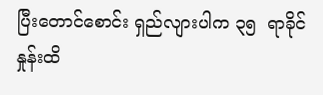ပြီးတောင်စောင်း ရှည်လျားပါက ၃၅  ရာခိုင်နှုန်းထိ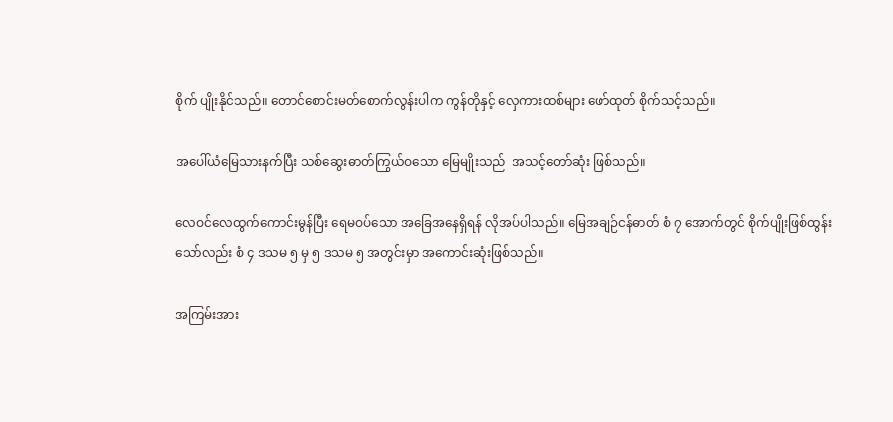စိုက် ပျိုးနိုင်သည်။ တောင်စောင်းမတ်စောက်လွန်းပါက ကွန်တိုနှင့် လှေကားထစ်များ ဖော်ထုတ် စိုက်သင့်သည်။

အပေါ်ယံမြေသားနက်ပြီး သစ်ဆွေးဓာတ်ကြွယ်ဝသော မြေမျိုးသည်  အသင့်တော်ဆုံး ဖြစ်သည်။

လေဝင်လေထွက်ကောင်းမွန်ပြီး ရေမဝပ်သော အခြေအနေရှိရန် လိုအပ်ပါသည်။ မြေအချဉ်ငန်ဓာတ် စံ ၇ အောက်တွင် စိုက်ပျိုးဖြစ်ထွန်းသော်လည်း စံ ၄ ဒသမ ၅ မှ ၅ ဒသမ ၅ အတွင်းမှာ အကောင်းဆုံးဖြစ်သည်။

အကြမ်းအား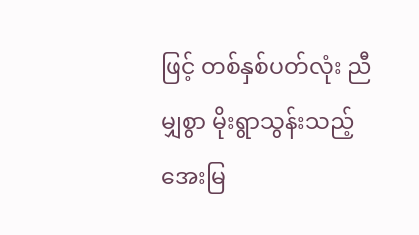ဖြင့် တစ်နှစ်ပတ်လုံး ညီမျှစွာ မိုးရွာသွန်းသည့်  အေးမြ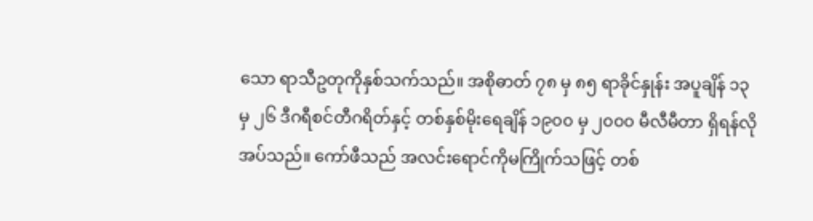သော ရာသီဥတုကိုနှစ်သက်သည်။ အစိုဓာတ် ၇၈ မှ ၈၅ ရာခိုင်နှုန်း အပူချိန် ၁၃ မှ ၂၆ ဒီဂရီစင်တီဂရိတ်နှင့် တစ်နှစ်မိုးရေချိန် ၁၉၀၀ မှ ၂၀၀၀ မီလီမီတာ ရှိရန်လိုအပ်သည်။ ကော်ဖီသည် အလင်းရောင်ကိုမကြိုက်သဖြင့် တစ်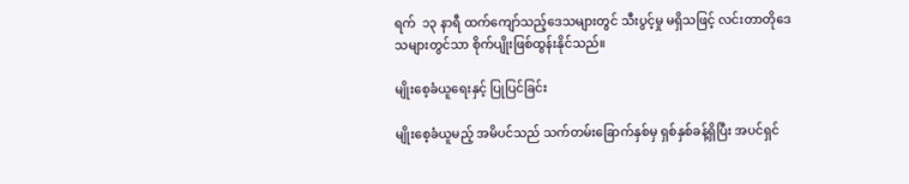ရက်  ၁၃ နာရီ ထက်ကျော်သည့်ဒေသများတွင် သီးပွင့်မှု မရှိသဖြင့် လင်းတာတိုဒေသများတွင်သာ စိုက်ပျိုးဖြစ်ထွန်းနိုင်သည်။

မျိုးစေ့ခံယူရေးနှင့် ပြုပြင်ခြင်း

မျိုးစေ့ခံယူမည့် အမိပင်သည် သက်တမ်းခြောက်နှစ်မှ ရှစ်နှစ်ခန့်ရှိပြီး အပင်ရှင်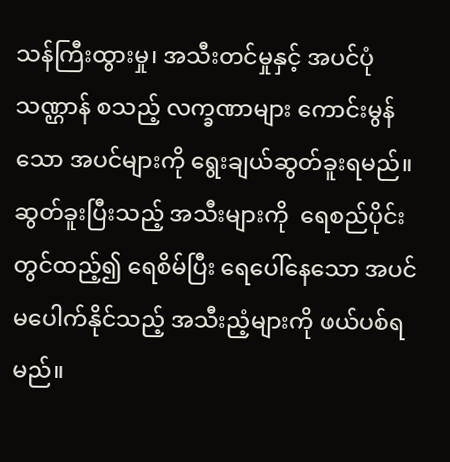သန်ကြီးထွားမှု၊ အသီးတင်မှုနှင့် အပင်ပုံသဏ္ဌာန် စသည့် လက္ခဏာများ ကောင်းမွန်သော အပင်များကို ရွေးချယ်ဆွတ်ခူးရမည်။ ဆွတ်ခူးပြီးသည့် အသီးများကို  ရေစည်ပိုင်းတွင်ထည့်၍ ရေစိမ်ပြီး ရေပေါ်နေသော အပင်မပေါက်နိုင်သည့် အသီးညံ့များကို ဖယ်ပစ်ရမည်။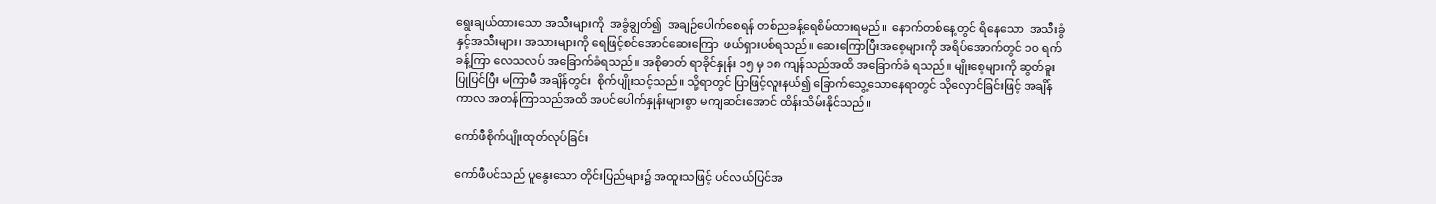ရွေးချယ်ထားသော အသီးများကို  အခွံချွတ်၍  အချဉ်ပေါက်စေရန် တစ်ညခန့်ရေစိမ်ထားရမည်။  နောက်တစ်နေ့တွင် ရိနေသော  အသီးခွံနှင့်အသီးများ၊ အသားများကို ရေဖြင့်စင်အောင်ဆေးကြော  ဖယ်ရှားပစ်ရသည်။ ဆေးကြောပြီးအစေ့များကို အရိပ်အောက်တွင် ၁၀ ရက်ခန့်ကြာ လေသလပ် အခြောက်ခံရသည်။ အစိုဓာတ် ရာခိုင်နှုန်း ၁၅ မှ ၁၈ ကျန်သည်အထိ အခြောက်ခံ ရသည်။ မျိုးစေ့များကို ဆွတ်ခူးပြုပြင်ပြီး မကြာမီ အချိန်တွင်း  စိုက်ပျိုးသင့်သည်။ သို့ရာတွင် ပြာဖြင့်လူးနယ်၍ ခြောက်သွေ့သောနေရာတွင် သိုလှောင်ခြင်းဖြင့် အချိန်ကာလ အတန်ကြာသည်အထိ အပင်ပေါက်နှုန်းများစွာ မကျဆင်းအောင် ထိန်းသိမ်းနိုင်သည်။

ကော်ဖီစိုက်ပျိုးထုတ်လုပ်ခြင်း

ကော်ဖီပင်သည် ပူနွေးသော တိုင်းပြည်များ၌ အထူးသဖြင့် ပင်လယ်ပြင်အ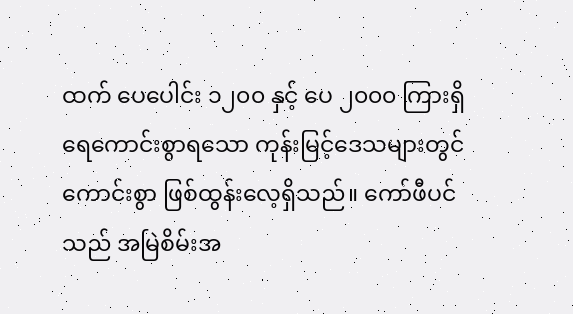ထက် ပေပေါင်း ၁၂၀၀ နှင့် ပေ ၂၀၀၀ ကြားရှိ ရေကောင်းစွာရသော ကုန်းမြင့်ဒေသများတွင် ကောင်းစွာ ဖြစ်ထွန်းလေ့ရှိသည်။ ကော်ဖီပင်သည် အမြဲစိမ်းအ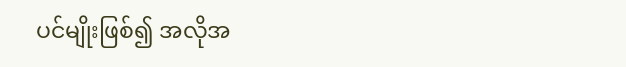ပင်မျိုးဖြစ်၍ အလိုအ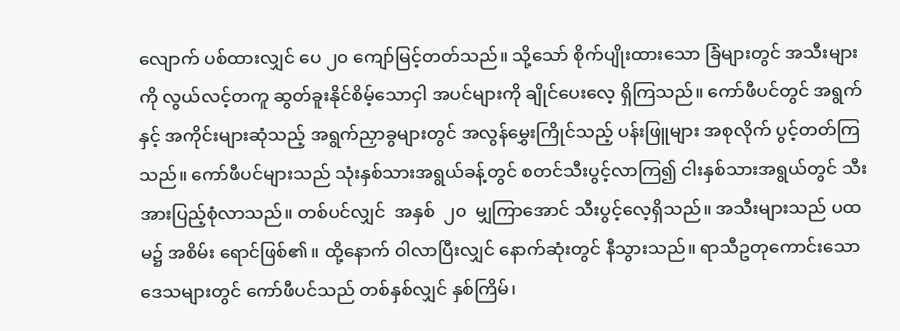လျောက် ပစ်ထားလျှင် ပေ ၂၀ ကျော်မြင့်တတ်သည်။ သို့သော် စိုက်ပျိုးထားသော ခြံများတွင် အသီးများကို လွယ်လင့်တကူ ဆွတ်ခူးနိုင်စိမ့်သောငှါ အပင်များကို ချိုင်ပေးလေ့ ရှိကြသည်။ ကော်ဖီပင်တွင် အရွက်နှင့် အကိုင်းများဆုံသည့် အရွက်ညှာခွများတွင် အလွန်မွှေးကြိုင်သည့် ပန်းဖြူများ အစုလိုက် ပွင့်တတ်ကြသည်။ ကော်ဖီပင်များသည် သုံးနှစ်သားအရွယ်ခန့်တွင် စတင်သီးပွင့်လာကြ၍ ငါးနှစ်သားအရွယ်တွင် သီးအားပြည့်စုံလာသည်။ တစ်ပင်လျှင်  အနှစ်  ၂၀  မျှကြာအောင် သီးပွင့်လေ့ရှိသည်။ အသီးများသည် ပထမ၌ အစိမ်း ရောင်ဖြစ်၏။ ထို့နောက် ဝါလာပြီးလျှင် နောက်ဆုံးတွင် နီသွားသည်။ ရာသီဥတုကောင်းသော ဒေသများတွင် ကော်ဖီပင်သည် တစ်နှစ်လျှင် နှစ်ကြိမ်၊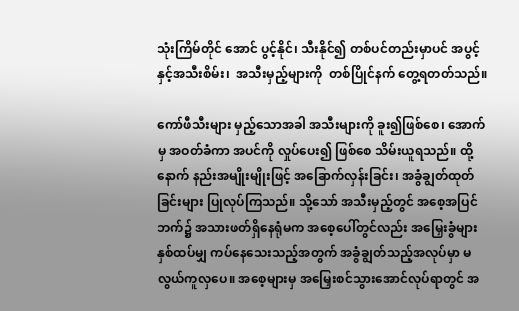သုံးကြိမ်တိုင် အောင် ပွင့်နိုင်၊ သီးနိုင်၍ တစ်ပင်တည်းမှာပင် အပွင့်နှင့်အသီးစိမ်း၊  အသီးမှည့်များကို  တစ်ပြိုင်နက် တွေ့ရတတ်သည်။

ကော်ဖီသီးများ မှည့်သောအခါ အသီးများကို ခူး၍ဖြစ်စေ၊ အောက်မှ အဝတ်ခံကာ အပင်ကို လှုပ်ပေး၍ ဖြစ်စေ သိမ်းယူရသည်။ ထို့နောက် နည်းအမျိုးမျိုးဖြင့် အခြောက်လှန်းခြင်း၊ အခွံချွတ်ထုတ်ခြင်းများ ပြုလုပ်ကြသည်။ သို့သော် အသီးမှည့်တွင် အစေ့အပြင်ဘက်၌ အသားဖတ်ရှိနေရုံမက အစေ့ပေါ်တွင်လည်း အမြှေးခွံများ နှစ်ထပ်မျှ ကပ်နေသေးသည့်အတွက် အခွံချွတ်သည့်အလုပ်မှာ မလွယ်ကူလှပေ။ အစေ့များမှ အမြှေးစင်သွားအောင်လုပ်ရာတွင် အ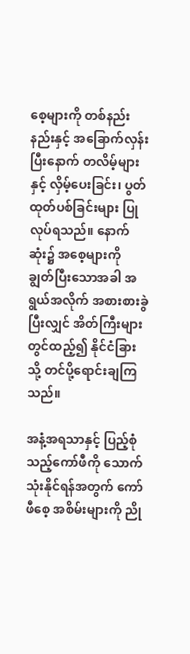စေ့များကို တစ်နည်းနည်းနှင့် အခြောက်လှန်းပြီးနောက် တလိမ့်များနှင့် လှိမ့်ပေးခြင်း၊ ပွတ်ထုတ်ပစ်ခြင်းများ ပြုလုပ်ရသည်။ နောက်ဆုံး၌ အစေ့များကို ချွတ်ပြီးသောအခါ အရွယ်အလိုက် အစားစားခွဲပြီးလျှင် အိတ်ကြီးများတွင်ထည့်၍ နိုင်ငံခြားသို့ တင်ပို့ရောင်းချကြသည်။

အနံ့အရသာနှင့် ပြည့်စုံသည့်ကော်ဖီကို သောက်သုံးနိုင်ရန်အတွက် ကော်ဖီစေ့ အစိမ်းများကို ညို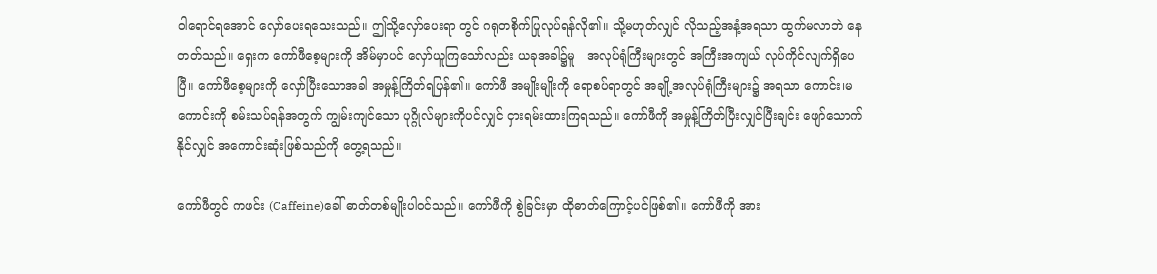ဝါရောင်ရအောင် လှော်ပေးရသေးသည်။ ဤသို့လှော်ပေးရာ တွင် ဂရုတစိုက်ပြုလုပ်ရန်လို၏။ သို့မဟုတ်လျှင် လိုသည့်အနံ့အရသာ ထွက်မလာဘဲ နေတတ်သည်။ ရှေးက ကော်ဖီစေ့များကို အိမ်မှာပင် လှော်ယူကြသော်လည်း ယခုအခါ၌မူ   အလုပ်ရုံကြီးများတွင် အကြီးအကျယ် လုပ်ကိုင်လျက်ရှိပေပြီ။ ကော်ဖီစေ့များကို လှော်ပြီးသောအခါ အမှုန့်ကြိတ်ရပြန်၏။ ကော်ဖီ အမျိုးမျိုးကို ရောစပ်ရာတွင် အချို့အလုပ်ရုံကြီးများ၌ အရသာ ကောင်း၊မကောင်းကို စမ်းသပ်ရန်အတွက် ကျွမ်းကျင်သော ပုဂ္ဂိုလ်များကိုပင်လျှင် ငှားရမ်းထားကြရသည်။ ကော်ဖီကို အမှုန့်ကြိတ်ပြီးလျှင်ပြီးချင်း ဖျော်သောက်နိုင်လျှင် အကောင်းဆုံးဖြစ်သည်ကို တွေ့ရသည်။

ကော်ဖီတွင် ကဖင်း (Caffeine)ခေါ် ဓာတ်တစ်မျိုးပါဝင်သည်။ ကော်ဖီကို စွဲခြင်းမှာ ထိုဓာတ်ကြောင့်ပင်ဖြစ်၏။ ကော်ဖီကို အား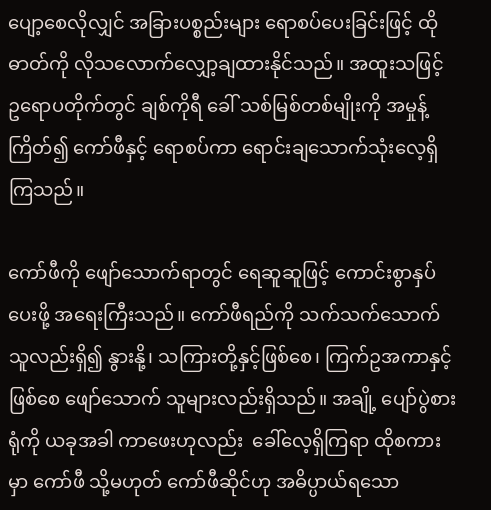ပျော့စေလိုလျှင် အခြားပစ္စည်းများ ရောစပ်ပေးခြင်းဖြင့် ထိုဓာတ်ကို လိုသလောက်လျှော့ချထားနိုင်သည်။ အထူးသဖြင့် ဥရောပတိုက်တွင် ချစ်ကိုရီ ခေါ် သစ်မြစ်တစ်မျိုးကို အမှုန့်ကြိတ်၍ ကော်ဖီနှင့် ရောစပ်ကာ ရောင်းချသောက်သုံးလေ့ရှိကြသည်။

ကော်ဖီကို ဖျော်သောက်ရာတွင် ရေဆူဆူဖြင့် ကောင်းစွာနှပ်ပေးဖို့ အရေးကြီးသည်။ ကော်ဖီရည်ကို သက်သက်သောက်သူလည်းရှိ၍ နွားနို့၊ သကြားတို့နှင့်ဖြစ်စေ၊ ကြက်ဥအကာနှင့်ဖြစ်စေ ဖျော်သောက် သူများလည်းရှိသည်။ အချို့ ပျော်ပွဲစားရုံကို ယခုအခါ ကာဖေးဟုလည်း  ခေါ်လေ့ရှိကြရာ ထိုစကားမှာ ကော်ဖီ သို့မဟုတ် ကော်ဖီဆိုင်ဟု အဓိပ္ပာယ်ရသော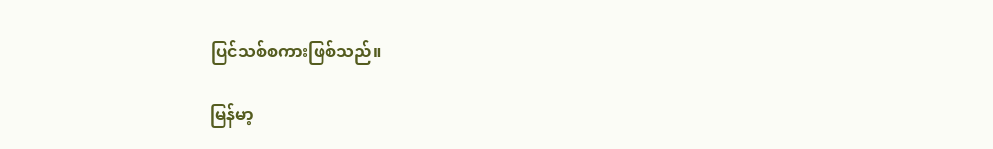ပြင်သစ်စကားဖြစ်သည်။

မြန်မာ့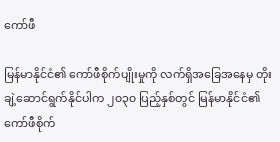ကော်ဖီ

မြန်မာနိုင်ငံ၏ ကော်ဖီစိုက်ပျိုးမှုကို လက်ရှိအခြေအနေမှ တိုးချဲ့ဆောင်ရွက်နိုင်ပါက ၂၀၃၀ ပြည့်နှစ်တွင် မြန်မာနိုင်ငံ၏ ကော်ဖီစိုက်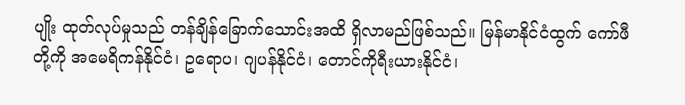ပျိုး ထုတ်လုပ်မှုသည် တန်ချိန်ခြောက်သောင်းအထိ ရှိလာမည်ဖြစ်သည်။ မြန်မာနိုင်ငံထွက် ကော်ဖီတို့ကို အမေရိကန်နိုင်ငံ၊ ဥရောပ၊ ဂျပန်နိုင်ငံ၊ တောင်ကိုရီးယားနိုင်ငံ၊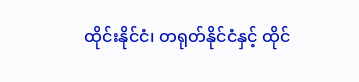ထိုင်းနိုင်ငံ၊ တရုတ်နိုင်ငံနှင့် ထိုင်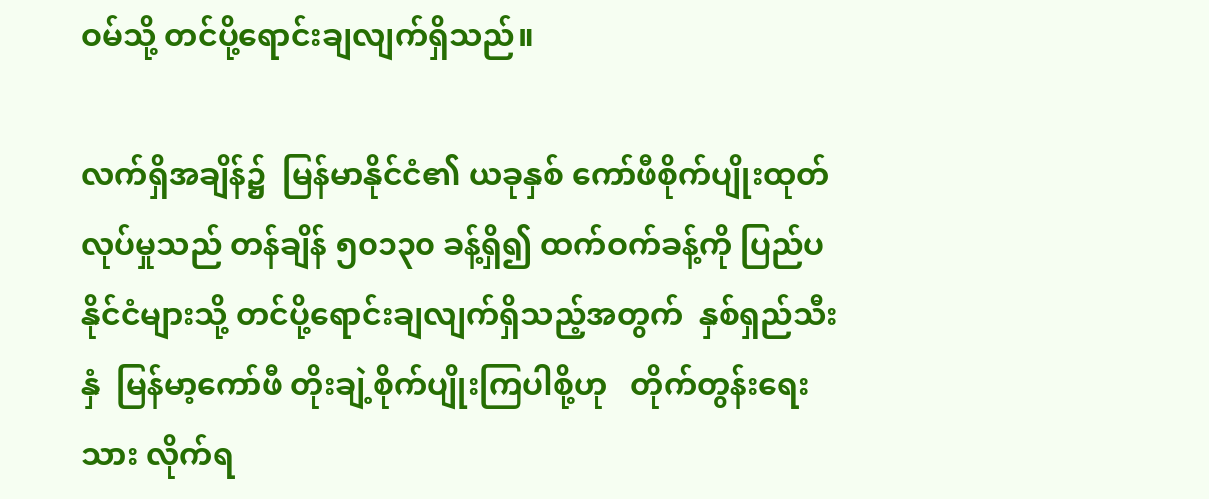ဝမ်သို့ တင်ပို့ရောင်းချလျက်ရှိသည်။

လက်ရှိအချိန်၌  မြန်မာနိုင်ငံ၏ ယခုနှစ် ကော်ဖီစိုက်ပျိုးထုတ်လုပ်မှုသည် တန်ချိန် ၅၀၁၃၀ ခန့်ရှိ၍ ထက်ဝက်ခန့်ကို ပြည်ပနိုင်ငံများသို့ တင်ပို့ရောင်းချလျက်ရှိသည့်အတွက်  နှစ်ရှည်သီးနှံ  မြန်မာ့ကော်ဖီ တိုးချဲ့စိုက်ပျိုးကြပါစို့ဟု   တိုက်တွန်းရေးသား လိုက်ရ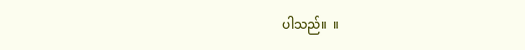ပါသည်။  ။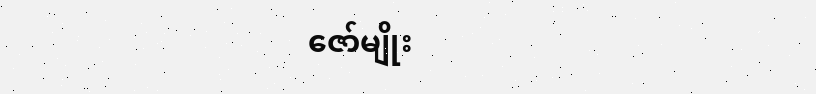ဇော်မျိုး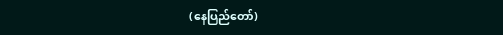(နေပြည်တော်)